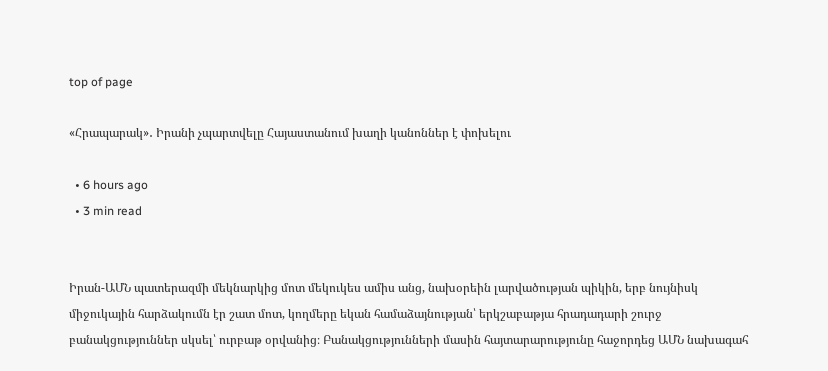top of page

«Հրապարակ»․ Իրանի չպարտվելը Հայաստանում խաղի կանոններ է փոխելու

  • 6 hours ago
  • 3 min read


Իրան-ԱՄՆ պատերազմի մեկնարկից մոտ մեկուկես ամիս անց, նախօրեին լարվածության պիկին, երբ նույնիսկ միջուկային հարձակումն էր շատ մոտ, կողմերը եկան համաձայնության՝ երկշաբաթյա հրադադարի շուրջ բանակցություններ սկսել՝ ուրբաթ օրվանից։ Բանակցությունների մասին հայտարարությունը հաջորդեց ԱՄՆ նախագահ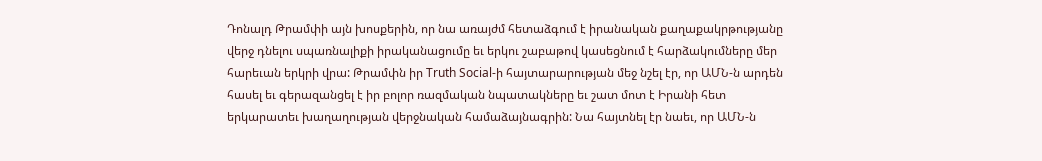Դոնալդ Թրամփի այն խոսքերին, որ նա առայժմ հետաձգում է իրանական քաղաքակրթությանը վերջ դնելու սպառնալիքի իրականացումը եւ երկու շաբաթով կասեցնում է հարձակումները մեր հարեւան երկրի վրա: Թրամփն իր Truth Social-ի հայտարարության մեջ նշել էր, որ ԱՄՆ-ն արդեն հասել եւ գերազանցել է իր բոլոր ռազմական նպատակները եւ շատ մոտ է Իրանի հետ երկարատեւ խաղաղության վերջնական համաձայնագրին: Նա հայտնել էր նաեւ, որ ԱՄՆ-ն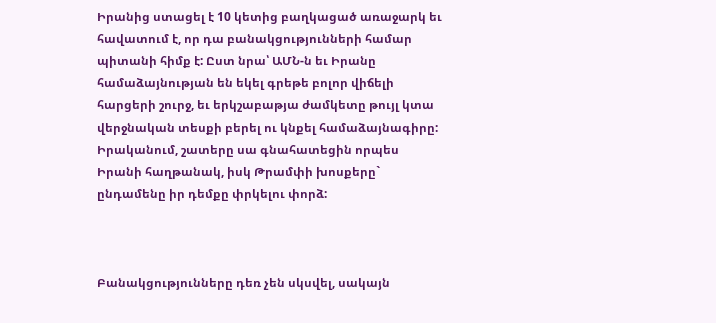Իրանից ստացել է 10 կետից բաղկացած առաջարկ եւ հավատում է, որ դա բանակցությունների համար պիտանի հիմք է: Ըստ նրա՝ ԱՄՆ-ն եւ Իրանը համաձայնության են եկել գրեթե բոլոր վիճելի հարցերի շուրջ, եւ երկշաբաթյա ժամկետը թույլ կտա վերջնական տեսքի բերել ու կնքել համաձայնագիրը: Իրականում, շատերը սա գնահատեցին որպես Իրանի հաղթանակ, իսկ Թրամփի խոսքերը` ընդամենը իր դեմքը փրկելու փորձ:



Բանակցությունները դեռ չեն սկսվել, սակայն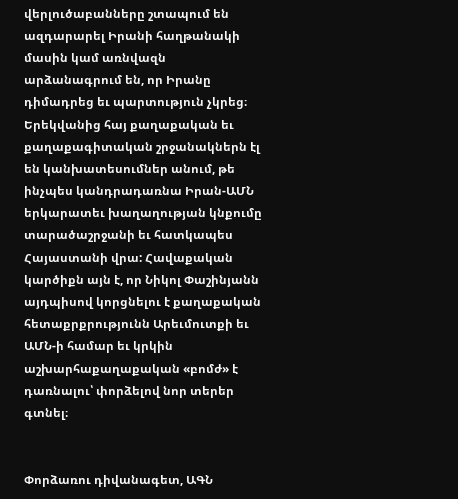վերլուծաբանները շտապում են ազդարարել Իրանի հաղթանակի մասին կամ առնվազն արձանագրում են, որ Իրանը դիմադրեց եւ պարտություն չկրեց։ Երեկվանից հայ քաղաքական եւ քաղաքագիտական շրջանակներն էլ են կանխատեսումներ անում, թե ինչպես կանդրադառնա Իրան-ԱՄՆ երկարատեւ խաղաղության կնքումը տարածաշրջանի եւ հատկապես Հայաստանի վրա: Հավաքական կարծիքն այն է, որ Նիկոլ Փաշինյանն այդպիսով կորցնելու է քաղաքական հետաքրքրությունն Արեւմուտքի եւ ԱՄՆ-ի համար եւ կրկին աշխարհաքաղաքական «բոմժ» է դառնալու՝ փորձելով նոր տերեր գտնել։


Փորձառու դիվանագետ, ԱԳՆ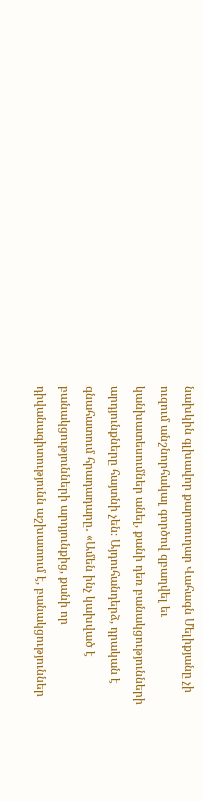նախկին գլխավոր քարտուղար Վահագն Մելիքյանը չի ուզում անշնորհակալ գործով զբաղվել եւ կանխատեսումներ անել, քանի դեռ բանակցությունների արդյունքները հայտնի չեն։ Այդուհանդերձ, դրական է գնահատում հրադադարը․ «Ամեն ինչ կախված է բանակցությունների արդյունքից, քանի որ դիվանագիտությունն աշխատում է, բանակցություններ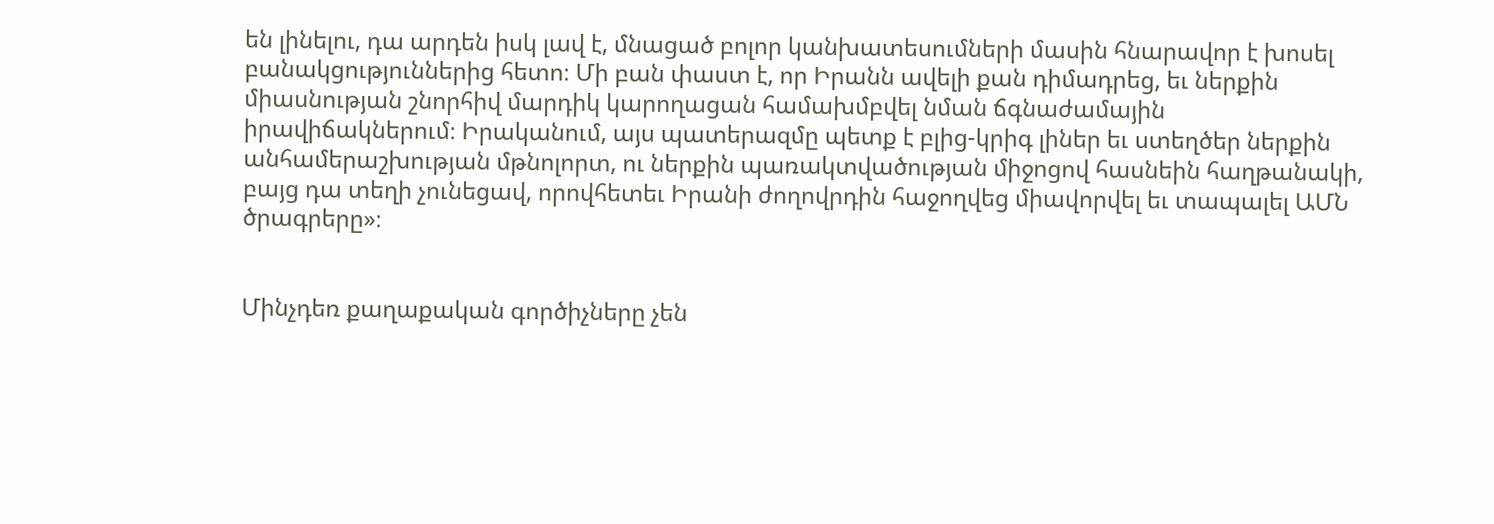են լինելու, դա արդեն իսկ լավ է, մնացած բոլոր կանխատեսումների մասին հնարավոր է խոսել բանակցություններից հետո։ Մի բան փաստ է, որ Իրանն ավելի քան դիմադրեց, եւ ներքին միասնության շնորհիվ մարդիկ կարողացան համախմբվել նման ճգնաժամային իրավիճակներում։ Իրականում, այս պատերազմը պետք է բլից-կրիգ լիներ եւ ստեղծեր ներքին անհամերաշխության մթնոլորտ, ու ներքին պառակտվածության միջոցով հասնեին հաղթանակի, բայց դա տեղի չունեցավ, որովհետեւ Իրանի ժողովրդին հաջողվեց միավորվել եւ տապալել ԱՄՆ ծրագրերը»։


Մինչդեռ քաղաքական գործիչները չեն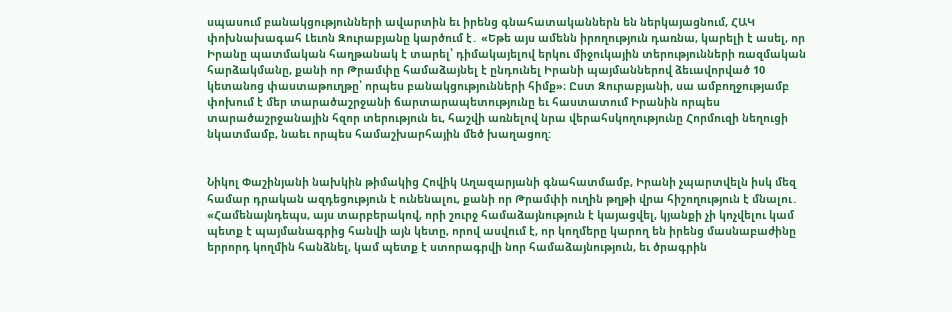սպասում բանակցությունների ավարտին եւ իրենց գնահատականներն են ներկայացնում, ՀԱԿ փոխնախագահ Լեւոն Զուրաբյանը կարծում է․ «Եթե այս ամենն իրողություն դառնա, կարելի է ասել, որ Իրանը պատմական հաղթանակ է տարել՝ դիմակայելով երկու միջուկային տերությունների ռազմական հարձակմանը, քանի որ Թրամփը համաձայնել է ընդունել Իրանի պայմաններով ձեւավորված 10 կետանոց փաստաթուղթը՝ որպես բանակցությունների հիմք»։ Ըստ Զուրաբյանի, սա ամբողջությամբ փոխում է մեր տարածաշրջանի ճարտարապետությունը եւ հաստատում Իրանին որպես տարածաշրջանային հզոր տերություն եւ, հաշվի առնելով նրա վերահսկողությունը Հորմուզի նեղուցի նկատմամբ, նաեւ որպես համաշխարհային մեծ խաղացող:


Նիկոլ Փաշինյանի նախկին թիմակից Հովիկ Աղազարյանի գնահատմամբ, Իրանի չպարտվելն իսկ մեզ համար դրական ազդեցություն է ունենալու, քանի որ Թրամփի ուղին թղթի վրա հիշողություն է մնալու․ «Համենայնդեպս, այս տարբերակով, որի շուրջ համաձայնություն է կայացվել, կյանքի չի կոչվելու կամ պետք է պայմանագրից հանվի այն կետը, որով ասվում է, որ կողմերը կարող են իրենց մասնաբաժինը երրորդ կողմին հանձնել, կամ պետք է ստորագրվի նոր համաձայնություն, եւ ծրագրին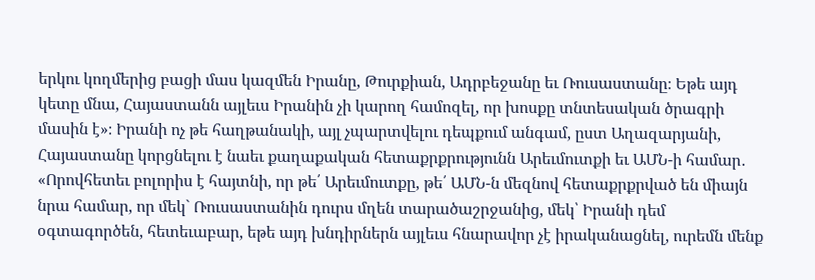երկու կողմերից բացի մաս կազմեն Իրանը, Թուրքիան, Ադրբեջանը եւ Ռուսաստանը։ Եթե այդ կետը մնա, Հայաստանն այլեւս Իրանին չի կարող համոզել, որ խոսքը տնտեսական ծրագրի մասին է»։ Իրանի ոչ թե հաղթանակի, այլ չպարտվելու դեպքում անգամ, ըստ Աղազարյանի, Հայաստանը կորցնելու է նաեւ քաղաքական հետաքրքրությունն Արեւմուտքի եւ ԱՄՆ-ի համար․ «Որովհետեւ բոլորիս է հայտնի, որ թե՛ Արեւմուտքը, թե՛ ԱՄՆ-ն մեզնով հետաքրքրված են միայն նրա համար, որ մեկ` Ռուսաստանին դուրս մղեն տարածաշրջանից, մեկ՝ Իրանի դեմ օգտագործեն, հետեւաբար, եթե այդ խնդիրներն այլեւս հնարավոր չէ իրականացնել, ուրեմն մենք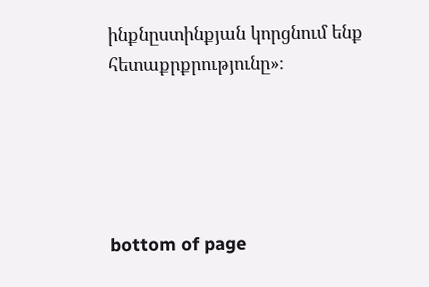ինքնըստինքյան կորցնում ենք հետաքրքրությունը»։





bottom of page